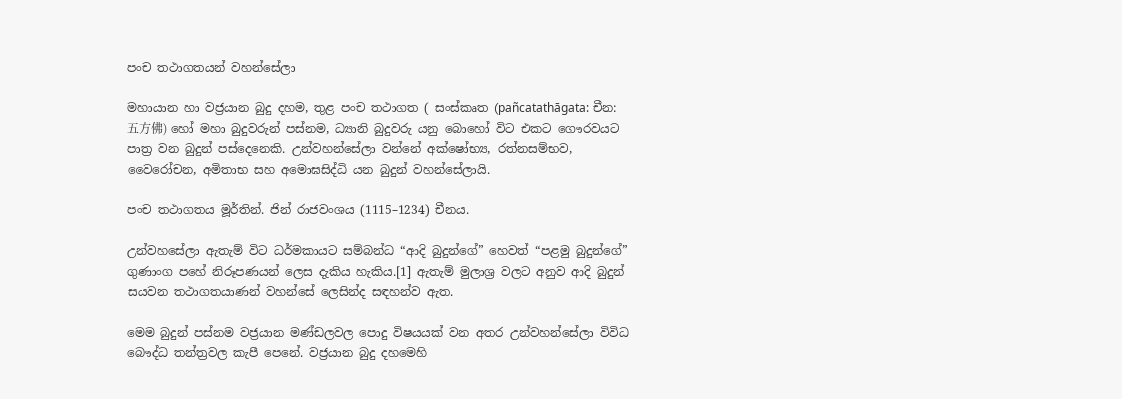පංච තථාගතයන් වහන්සේලා

මහායාන හා වජ්‍රයාන බුදු දහම, තුළ පංච තථාගත ( සංස්කෘත (pañcatathāgata: චීන: 五方佛) හෝ මහා බුදුවරුන් පස්නම, ධ්‍යානි බුදුවරු යනු බොහෝ විට එකට ගෞරවයට පාත්‍ර වන බුදුන් පස්දෙනෙකි. උන්වහන්සේලා වන්නේ අක්ෂෝභ්‍ය, රත්නසම්භව, වෛරෝචන, අමිතාභ සහ අමොඝසිද්ධි යන බුදුන් වහන්සේලායි.

පංච තථාගතය මූර්තින්. ජින් රාජවංශය (1115–1234) චීනය.

උන්වහසේලා ඇතැම් විට ධර්මකායට සම්බන්ධ “ආදි බුදුන්ගේ” හෙවත් “පළමු බුදුන්ගේ” ගුණාංග පහේ නිරූපණයන් ලෙස දැකිය හැකිය.[1] ඇතැම් මුලාශ්‍ර වලට අනුව ආදි බුදුන් සයවන තථාගතයාණන් වහන්සේ ලෙසින්ද සඳහන්ව ඇත.

මෙම බුදුන් පස්නම වජ්‍රයාන මණ්ඩලවල පොදු විෂයයක් වන අතර උන්වහන්සේලා විවිධ බෞද්ධ තන්ත්‍රවල කැපී පෙනේ. වජ්‍රයාන බුදු දහමෙහි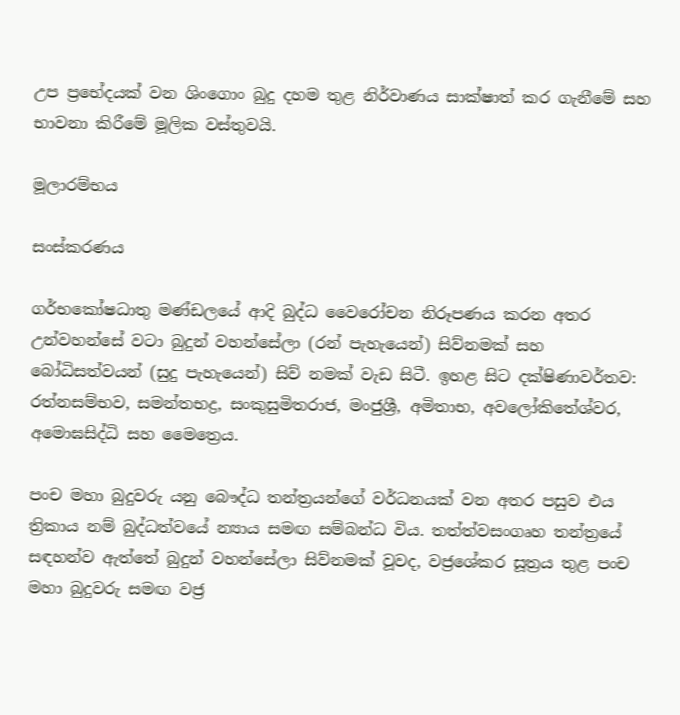උප ප්‍රභේදයක් වන ශිංගොං බුදු දහම තුළ නිර්වාණය සාක්ෂාත් කර ගැනීමේ සහ භාවනා කිරීමේ මූලික වස්තුවයි.

මූලාරම්භය

සංස්කරණය

ගර්භකෝෂධාතු මණ්ඩලයේ ආදි බුද්ධ වෛරෝචන නිරූපණය කරන අතර උන්වහන්සේ වටා බුදුන් වහන්සේලා (රන් පැහැයෙන්) සිව්නමක් සහ බෝධිසත්වයන් (සුදු පැහැයෙන්) සිව් නමක් වැඩ සිටී. ඉහළ සිට දක්ෂිණාවර්තව: රත්නසම්භව, සමන්තභද්‍ර, සංකුසුමිතරාජ, මංජුශ්‍රී, අමිතාභ, අවලෝකිතේශ්වර, අමොඝසිද්ධි සහ මෛත්‍රෙය.

පංච මහා බුදුවරු යනු බෞද්ධ තන්ත්‍රයන්ගේ වර්ධනයක් වන අතර පසුව එය ත්‍රිකාය නම් බුද්ධත්වයේ න්‍යාය සමඟ සම්බන්ධ විය. තත්ත්වසංගෘහ තන්ත්‍රයේ සඳහන්ව ඇත්තේ බුදුන් වහන්සේලා සිව්නමක් වූවද, වජ්‍රශේකර සූත්‍රය තුළ පංච මහා බුදුවරු සමඟ වජ්‍ර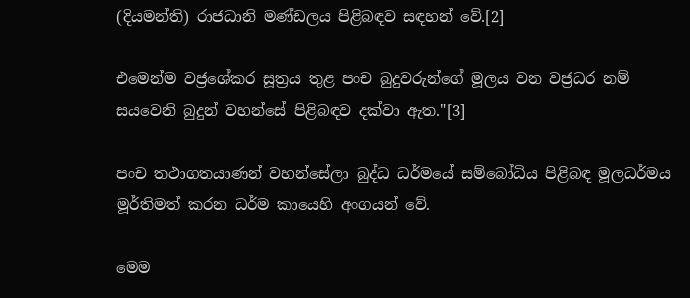(දියමන්ති) රාජධානි මණ්ඩලය පිළිබඳව සඳහන් වේ.[2]

එමෙන්ම වජ්‍රශේකර සූත්‍රය තුළ පංච බුදුවරුන්ගේ මූලය වන වජ්‍රධර නම් සයවෙනි බුදුන් වහන්සේ පිළිබඳව දක්වා ඇත."[3]

පංච තථාගතයාණන් වහන්සේලා බුද්ධ ධර්මයේ සම්බෝධිය පිළිබඳ මූලධර්මය මූර්තිමත් කරන ධර්ම කායෙහි අංගයන් වේ.

මෙම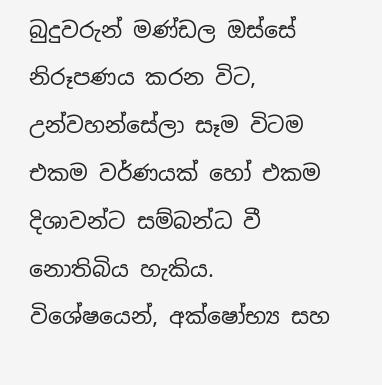බුදුවරුන් මණ්ඩල ඔස්සේ නිරූපණය කරන විට, උන්වහන්සේලා සෑම විටම එකම වර්ණයක් හෝ එකම දිශාවන්ට සම්බන්ධ වී නොතිබිය හැකිය. විශේෂයෙන්, අක්ෂෝභ්‍ය සහ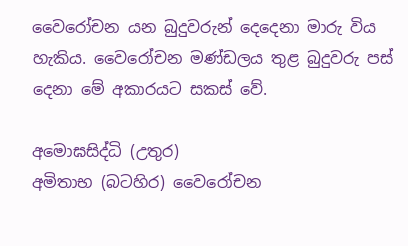වෛරෝචන යන බුදුවරුන් දෙදෙනා මාරු විය හැකිය. වෛරෝචන මණ්ඩලය තුළ බුදුවරු පස් දෙනා මේ අකාරයට සකස් වේ.

අමොඝසිද්ධි (උතුර)
අමිතාභ (බටහිර) වෛරෝචන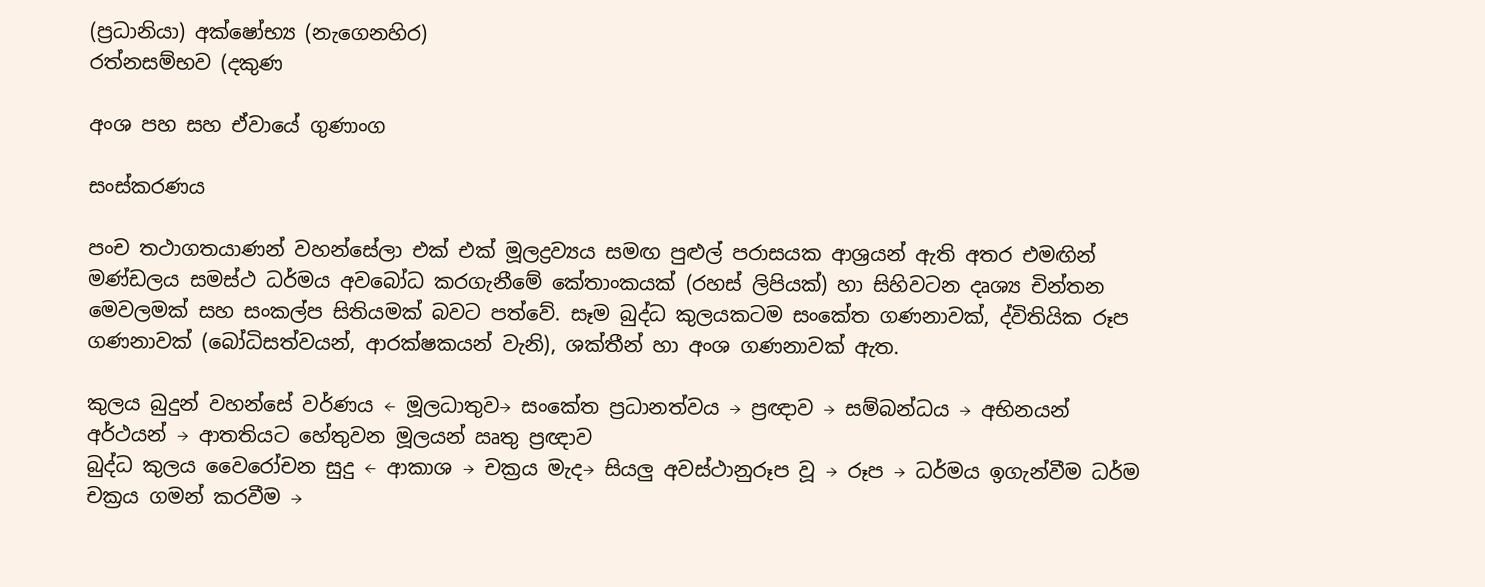(ප්‍රධානියා) අක්ෂෝභ්‍ය (නැගෙනහිර)
රත්නසම්භව (දකුණ

අංශ පහ සහ ඒවායේ ගුණාංග

සංස්කරණය

පංච තථාගතයාණන් වහන්සේලා එක් එක් මූලද්‍රව්‍යය සමඟ පුළුල් පරාසයක ආශ්‍රයන් ඇති අතර එමඟින් මණ්ඩලය සමස්ථ ධර්මය අවබෝධ කරගැනීමේ කේතාංකයක් (රහස් ලිපියක්) හා සිහිවටන දෘශ්‍ය චින්තන මෙවලමක් සහ සංකල්ප සිතියමක් බවට පත්වේ. සෑම බුද්ධ කුලයකටම සංකේත ගණනාවක්, ද්විතියික රූප ගණනාවක් (බෝධිසත්වයන්, ආරක්ෂකයන් වැනි), ශක්තීන් හා අංශ ගණනාවක් ඇත.

කුලය බුදුන් වහන්සේ වර්ණය ← මූලධාතුව→ සංකේත ප්‍රධානත්වය → ප්‍රඥාව → සම්බන්ධය → අභිනයන් අර්ථයන් → ආතතියට හේතුවන මූලයන් ඍතු ප්‍රඥාව
බුද්ධ කුලය වෛරෝචන සුදු ← ආකාශ → චක්‍රය මැද→ සියලු අවස්ථානුරූප වූ → රූප → ධර්මය ඉගැන්වීම ධර්ම චක්‍රය ගමන් කරවීම →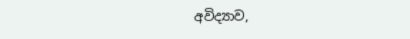අවිද්‍යාව,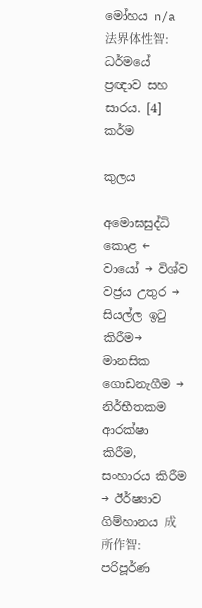මෝහය n/a 法界体性智: ධර්මයේ ප්‍රඥාව සහ සාරය. [4]
කර්ම

කුලය

අමොඝසුද්ධි කොළ ← වායෝ → විශ්ව වජ්‍රය උතුර → සියල්ල ඉටු කිරීම→ මානසික ගොඩනැගීම → නිර්භීතකම ආරක්ෂා කිරීම, සංහාරය කිරීම → ඊර්ෂ්‍යාව ගිම්හානය 成所作智: පරිපූර්ණ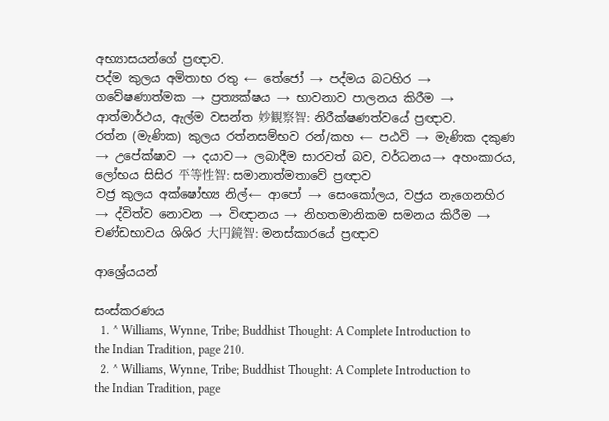අභ්‍යාසයන්ගේ ප්‍රඥාව.
පද්ම කුලය අමිතාභ රතු ← තේජෝ → පද්මය බටහිර → ගවේෂණාත්මක → ප්‍රත්‍යක්ෂය → භාවනාව පාලනය කිරීම → ආත්මාර්ථය, ඇල්ම වසන්ත 妙観察智: නිරීක්ෂණත්වයේ ප්‍රඥාව.
රත්න (මැණික) කුලය රත්නසම්භව රන්/කහ ← පඨවි → මැණික දකුණ → උපේක්ෂාව → දයාව→ ලබාදීම සාරවත් බව, වර්ධනය→ අහංකාරය, ලෝභය සිසිර 平等性智: සමානාත්මතාවේ ප්‍රඥාව
වජ්‍ර කුලය අක්ෂෝභ්‍ය නිල්← ආපෝ → සෙංකෝලය, වජ්‍රය නැගෙනහිර → ද්විත්ව නොවන → විඥානය → නිහතමානිකම සමනය කිරීම → චණ්ඩභාවය ශිශිර 大円鏡智: මනස්කාරයේ ප්‍රඥාව

ආශ්‍රේයයන්

සංස්කරණය
  1. ^ Williams, Wynne, Tribe; Buddhist Thought: A Complete Introduction to the Indian Tradition, page 210.
  2. ^ Williams, Wynne, Tribe; Buddhist Thought: A Complete Introduction to the Indian Tradition, page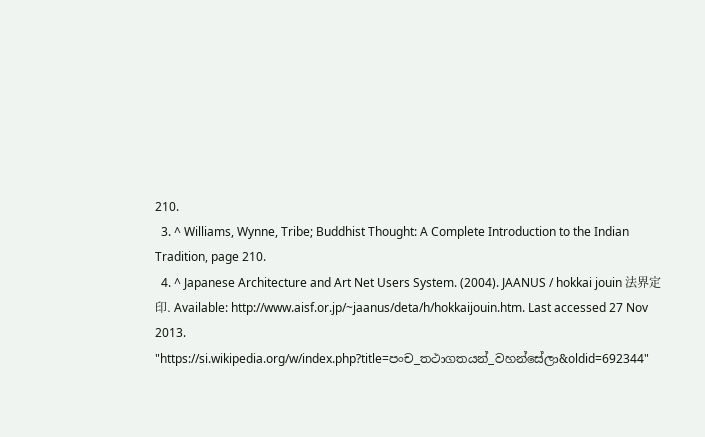210.
  3. ^ Williams, Wynne, Tribe; Buddhist Thought: A Complete Introduction to the Indian Tradition, page 210.
  4. ^ Japanese Architecture and Art Net Users System. (2004). JAANUS / hokkai jouin 法界定印. Available: http://www.aisf.or.jp/~jaanus/deta/h/hokkaijouin.htm. Last accessed 27 Nov 2013.
"https://si.wikipedia.org/w/index.php?title=පංච_තථාගතයන්_වහන්සේලා&oldid=692344"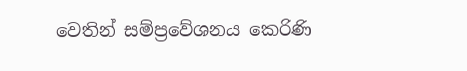වෙතින් සම්ප්‍රවේශනය කෙරිණි